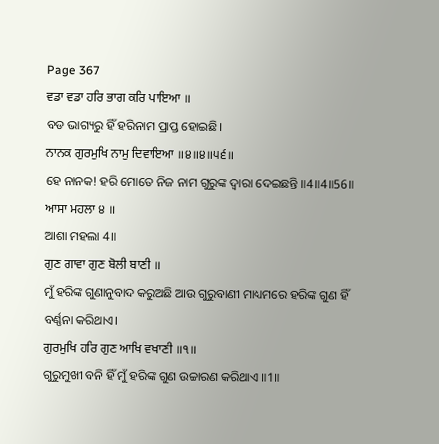Page 367
ਵਡਾ ਵਡਾ ਹਰਿ ਭਾਗ ਕਰਿ ਪਾਇਆ ॥
ବଡ ଭାଗ୍ୟରୁ ହିଁ ହରିନାମ ପ୍ରାପ୍ତ ହୋଇଛି।
ਨਾਨਕ ਗੁਰਮੁਖਿ ਨਾਮੁ ਦਿਵਾਇਆ ॥੪॥੪॥੫੬॥
ହେ ନାନକ! ହରି ମୋତେ ନିଜ ନାମ ଗୁରୁଙ୍କ ଦ୍ଵାରା ଦେଇଛନ୍ତି ॥4॥4॥56॥
ਆਸਾ ਮਹਲਾ ੪ ॥
ଆଶା ମହଲା 4॥
ਗੁਣ ਗਾਵਾ ਗੁਣ ਬੋਲੀ ਬਾਣੀ ॥
ମୁଁ ହରିଙ୍କ ଗୁଣାନୁବାଦ କରୁଅଛି ଆଉ ଗୁରୁବାଣୀ ମାଧ୍ୟମରେ ହରିଙ୍କ ଗୁଣ ହିଁ ବର୍ଣ୍ଣନା କରିଥାଏ।
ਗੁਰਮੁਖਿ ਹਰਿ ਗੁਣ ਆਖਿ ਵਖਾਣੀ ॥੧॥
ଗୁରୁମୁଖୀ ବନି ହିଁ ମୁଁ ହରିଙ୍କ ଗୁଣ ଉଚ୍ଚାରଣ କରିଥାଏ ॥1॥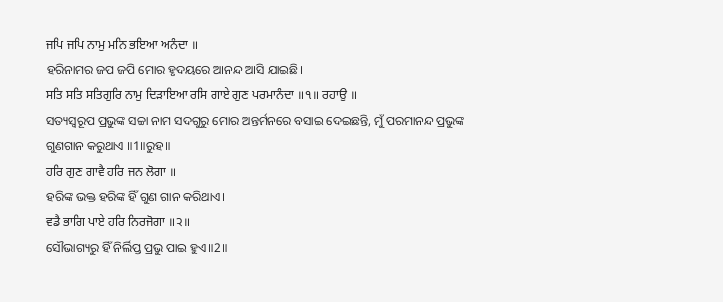ਜਪਿ ਜਪਿ ਨਾਮੁ ਮਨਿ ਭਇਆ ਅਨੰਦਾ ॥
ହରିନାମର ଜପ ଜପି ମୋର ହୃଦୟରେ ଆନନ୍ଦ ଆସି ଯାଇଛି।
ਸਤਿ ਸਤਿ ਸਤਿਗੁਰਿ ਨਾਮੁ ਦਿੜਾਇਆ ਰਸਿ ਗਾਏ ਗੁਣ ਪਰਮਾਨੰਦਾ ॥੧॥ ਰਹਾਉ ॥
ସତ୍ୟସ୍ଵରୂପ ପ୍ରଭୁଙ୍କ ସଚ୍ଚା ନାମ ସଦଗୁରୁ ମୋର ଅନ୍ତର୍ମନରେ ବସାଇ ଦେଇଛନ୍ତି, ମୁଁ ପରମାନନ୍ଦ ପ୍ରଭୁଙ୍କ ଗୁଣଗାନ କରୁଥାଏ ॥1॥ରୁହ॥
ਹਰਿ ਗੁਣ ਗਾਵੈ ਹਰਿ ਜਨ ਲੋਗਾ ॥
ହରିଙ୍କ ଭକ୍ତ ହରିଙ୍କ ହିଁ ଗୁଣ ଗାନ କରିଥାଏ।
ਵਡੈ ਭਾਗਿ ਪਾਏ ਹਰਿ ਨਿਰਜੋਗਾ ॥੨॥
ସୌଭାଗ୍ୟରୁ ହିଁ ନିର୍ଲିପ୍ତ ପ୍ରଭୁ ପାଇ ହୁଏ॥2॥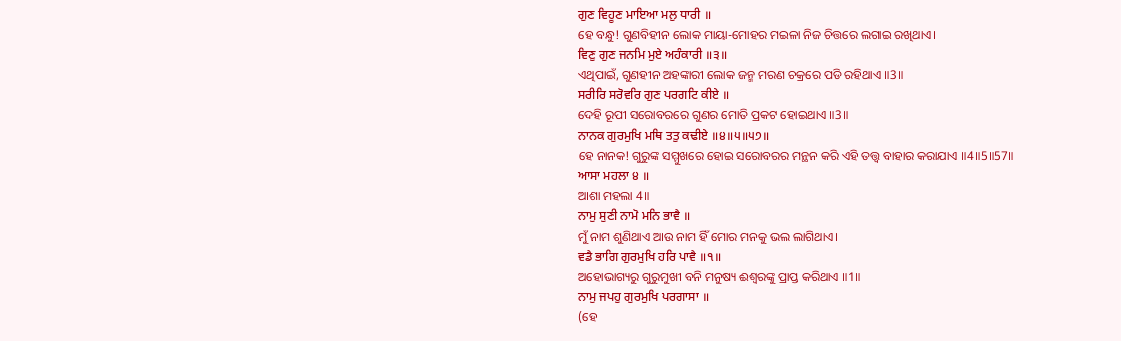ਗੁਣ ਵਿਹੂਣ ਮਾਇਆ ਮਲੁ ਧਾਰੀ ॥
ହେ ବନ୍ଧୁ! ଗୁଣବିହୀନ ଲୋକ ମାୟା-ମୋହର ମଇଳା ନିଜ ଚିତ୍ତରେ ଲଗାଇ ରଖିଥାଏ।
ਵਿਣੁ ਗੁਣ ਜਨਮਿ ਮੁਏ ਅਹੰਕਾਰੀ ॥੩॥
ଏଥିପାଇଁ, ଗୁଣହୀନ ଅହଙ୍କାରୀ ଲୋକ ଜନ୍ମ ମରଣ ଚକ୍ରରେ ପଡି ରହିଥାଏ ॥3॥
ਸਰੀਰਿ ਸਰੋਵਰਿ ਗੁਣ ਪਰਗਟਿ ਕੀਏ ॥
ଦେହି ରୂପୀ ସରୋବରରେ ଗୁଣର ମୋତି ପ୍ରକଟ ହୋଇଥାଏ ॥3॥
ਨਾਨਕ ਗੁਰਮੁਖਿ ਮਥਿ ਤਤੁ ਕਢੀਏ ॥੪॥੫॥੫੭॥
ହେ ନାନକ! ଗୁରୁଙ୍କ ସମ୍ମୁଖରେ ହୋଇ ସରୋବରର ମନ୍ଥନ କରି ଏହି ତତ୍ତ୍ଵ ବାହାର କରାଯାଏ ॥4॥5॥57॥
ਆਸਾ ਮਹਲਾ ੪ ॥
ଆଶା ମହଲା 4॥
ਨਾਮੁ ਸੁਣੀ ਨਾਮੋ ਮਨਿ ਭਾਵੈ ॥
ମୁଁ ନାମ ଶୁଣିଥାଏ ଆଉ ନାମ ହିଁ ମୋର ମନକୁ ଭଲ ଲାଗିଥାଏ।
ਵਡੈ ਭਾਗਿ ਗੁਰਮੁਖਿ ਹਰਿ ਪਾਵੈ ॥੧॥
ଅହୋଭାଗ୍ୟରୁ ଗୁରୁମୁଖୀ ବନି ମନୁଷ୍ୟ ଈଶ୍ଵରଙ୍କୁ ପ୍ରାପ୍ତ କରିଥାଏ ॥1॥
ਨਾਮੁ ਜਪਹੁ ਗੁਰਮੁਖਿ ਪਰਗਾਸਾ ॥
(ହେ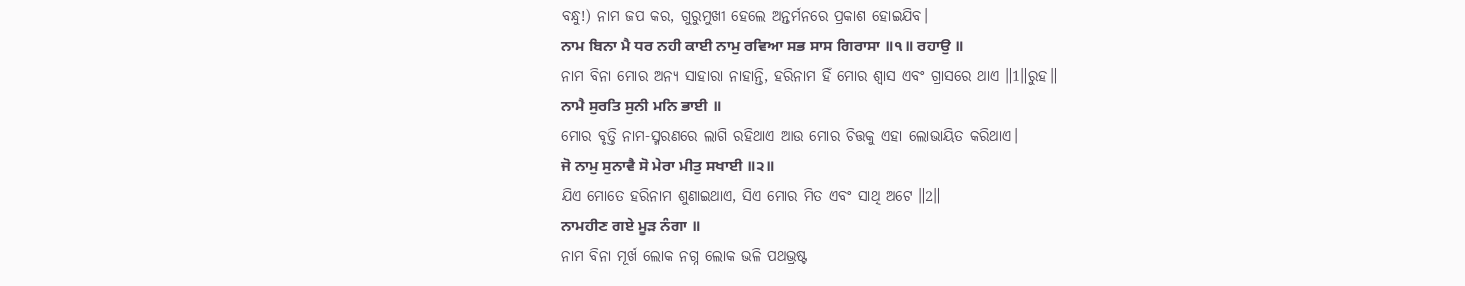ବନ୍ଧୁ!) ନାମ ଜପ କର, ଗୁରୁମୁଖୀ ହେଲେ ଅନ୍ତର୍ମନରେ ପ୍ରକାଶ ହୋଇଯିବ।
ਨਾਮ ਬਿਨਾ ਮੈ ਧਰ ਨਹੀ ਕਾਈ ਨਾਮੁ ਰਵਿਆ ਸਭ ਸਾਸ ਗਿਰਾਸਾ ॥੧॥ ਰਹਾਉ ॥
ନାମ ବିନା ମୋର ଅନ୍ୟ ସାହାରା ନାହାନ୍ତି, ହରିନାମ ହିଁ ମୋର ଶ୍ଵାସ ଏବଂ ଗ୍ରାସରେ ଥାଏ ॥1॥ରୁହ॥
ਨਾਮੈ ਸੁਰਤਿ ਸੁਨੀ ਮਨਿ ਭਾਈ ॥
ମୋର ବୃତ୍ତି ନାମ-ସ୍ମରଣରେ ଲାଗି ରହିଥାଏ ଆଉ ମୋର ଚିତ୍ତକୁ ଏହା ଲୋଭାୟିତ କରିଥାଏ।
ਜੋ ਨਾਮੁ ਸੁਨਾਵੈ ਸੋ ਮੇਰਾ ਮੀਤੁ ਸਖਾਈ ॥੨॥
ଯିଏ ମୋତେ ହରିନାମ ଶୁଣାଇଥାଏ, ସିଏ ମୋର ମିତ ଏବଂ ସାଥି ଅଟେ ॥2॥
ਨਾਮਹੀਣ ਗਏ ਮੂੜ ਨੰਗਾ ॥
ନାମ ବିନା ମୂର୍ଖ ଲୋକ ନଗ୍ନ ଲୋକ ଭଳି ପଥଭ୍ରଷ୍ଟ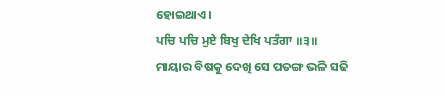ହୋଇଥାଏ।
ਪਚਿ ਪਚਿ ਮੁਏ ਬਿਖੁ ਦੇਖਿ ਪਤੰਗਾ ॥੩॥
ମାୟାର ବିଷକୁ ଦେଖି ସେ ପତଙ୍ଗ ଭଳି ସଢି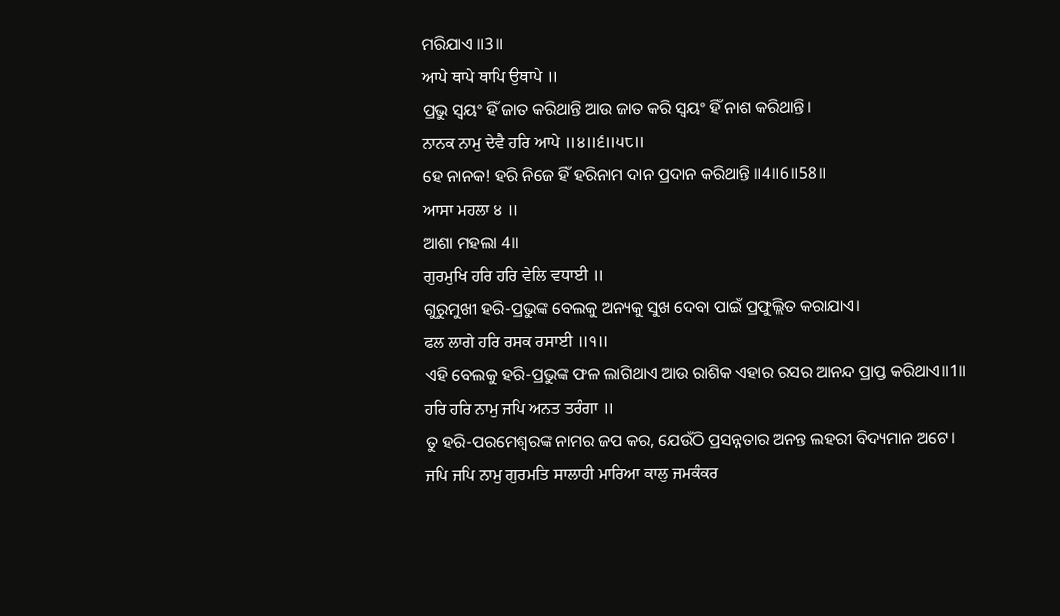ମରିଯାଏ ॥3॥
ਆਪੇ ਥਾਪੇ ਥਾਪਿ ਉਥਾਪੇ ॥
ପ୍ରଭୁ ସ୍ଵୟଂ ହିଁ ଜାତ କରିଥାନ୍ତି ଆଉ ଜାତ କରି ସ୍ଵୟଂ ହିଁ ନାଶ କରିଥାନ୍ତି।
ਨਾਨਕ ਨਾਮੁ ਦੇਵੈ ਹਰਿ ਆਪੇ ॥੪॥੬॥੫੮॥
ହେ ନାନକ! ହରି ନିଜେ ହିଁ ହରିନାମ ଦାନ ପ୍ରଦାନ କରିଥାନ୍ତି ॥4॥6॥58॥
ਆਸਾ ਮਹਲਾ ੪ ॥
ଆଶା ମହଲା 4॥
ਗੁਰਮੁਖਿ ਹਰਿ ਹਰਿ ਵੇਲਿ ਵਧਾਈ ॥
ଗୁରୁମୁଖୀ ହରି-ପ୍ରଭୁଙ୍କ ବେଲକୁ ଅନ୍ୟକୁ ସୁଖ ଦେବା ପାଇଁ ପ୍ରଫୁଲ୍ଲିତ କରାଯାଏ।
ਫਲ ਲਾਗੇ ਹਰਿ ਰਸਕ ਰਸਾਈ ॥੧॥
ଏହି ବେଲକୁ ହରି-ପ୍ରଭୁଙ୍କ ଫଳ ଲାଗିଥାଏ ଆଉ ରାଶିକ ଏହାର ରସର ଆନନ୍ଦ ପ୍ରାପ୍ତ କରିଥାଏ॥1॥
ਹਰਿ ਹਰਿ ਨਾਮੁ ਜਪਿ ਅਨਤ ਤਰੰਗਾ ॥
ତୁ ହରି-ପରମେଶ୍ଵରଙ୍କ ନାମର ଜପ କର, ଯେଉଁଠି ପ୍ରସନ୍ନତାର ଅନନ୍ତ ଲହରୀ ବିଦ୍ୟମାନ ଅଟେ।
ਜਪਿ ਜਪਿ ਨਾਮੁ ਗੁਰਮਤਿ ਸਾਲਾਹੀ ਮਾਰਿਆ ਕਾਲੁ ਜਮਕੰਕਰ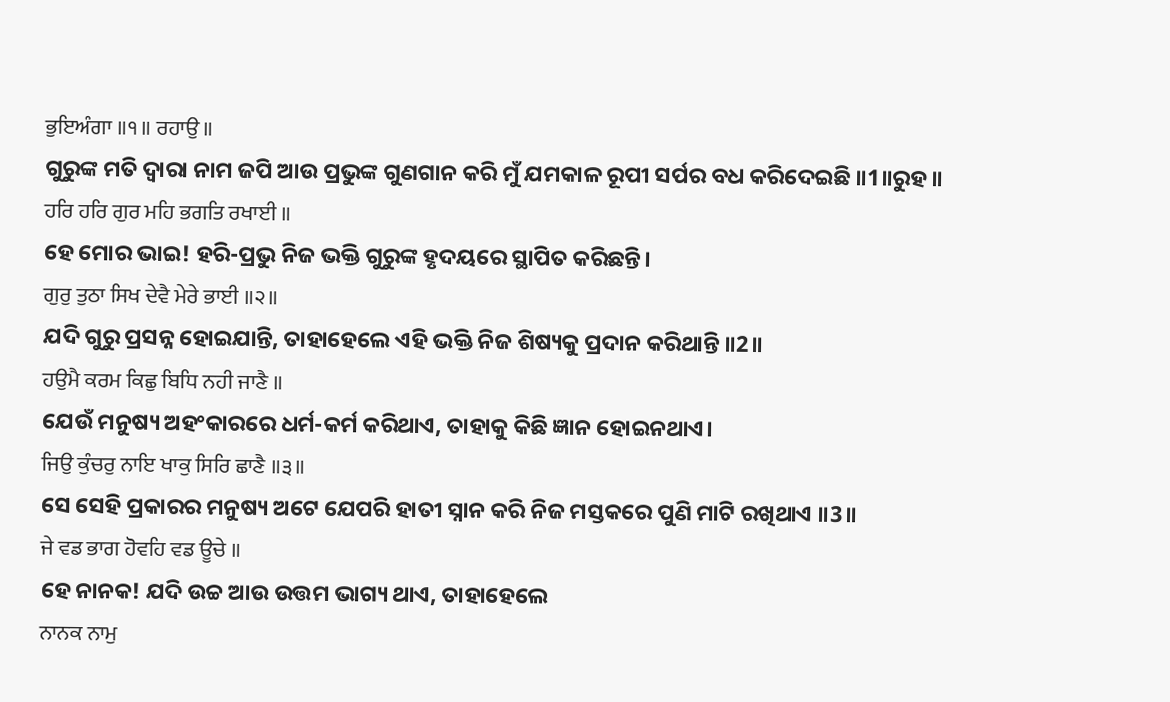ਭੁਇਅੰਗਾ ॥੧॥ ਰਹਾਉ ॥
ଗୁରୁଙ୍କ ମତି ଦ୍ଵାରା ନାମ ଜପି ଆଉ ପ୍ରଭୁଙ୍କ ଗୁଣଗାନ କରି ମୁଁ ଯମକାଳ ରୂପୀ ସର୍ପର ବଧ କରିଦେଇଛି ॥1॥ରୁହ॥
ਹਰਿ ਹਰਿ ਗੁਰ ਮਹਿ ਭਗਤਿ ਰਖਾਈ ॥
ହେ ମୋର ଭାଇ! ହରି-ପ୍ରଭୁ ନିଜ ଭକ୍ତି ଗୁରୁଙ୍କ ହୃଦୟରେ ସ୍ଥାପିତ କରିଛନ୍ତି।
ਗੁਰੁ ਤੁਠਾ ਸਿਖ ਦੇਵੈ ਮੇਰੇ ਭਾਈ ॥੨॥
ଯଦି ଗୁରୁ ପ୍ରସନ୍ନ ହୋଇଯାନ୍ତି, ତାହାହେଲେ ଏହି ଭକ୍ତି ନିଜ ଶିଷ୍ୟକୁ ପ୍ରଦାନ କରିଥାନ୍ତି ॥2॥
ਹਉਮੈ ਕਰਮ ਕਿਛੁ ਬਿਧਿ ਨਹੀ ਜਾਣੈ ॥
ଯେଉଁ ମନୁଷ୍ୟ ଅହଂକାରରେ ଧର୍ମ-କର୍ମ କରିଥାଏ, ତାହାକୁ କିଛି ଜ୍ଞାନ ହୋଇନଥାଏ।
ਜਿਉ ਕੁੰਚਰੁ ਨਾਇ ਖਾਕੁ ਸਿਰਿ ਛਾਣੈ ॥੩॥
ସେ ସେହି ପ୍ରକାରର ମନୁଷ୍ୟ ଅଟେ ଯେପରି ହାତୀ ସ୍ନାନ କରି ନିଜ ମସ୍ତକରେ ପୁଣି ମାଟି ରଖିଥାଏ ॥3॥
ਜੇ ਵਡ ਭਾਗ ਹੋਵਹਿ ਵਡ ਊਚੇ ॥
ହେ ନାନକ! ଯଦି ଉଚ୍ଚ ଆଉ ଉତ୍ତମ ଭାଗ୍ୟ ଥାଏ, ତାହାହେଲେ
ਨਾਨਕ ਨਾਮੁ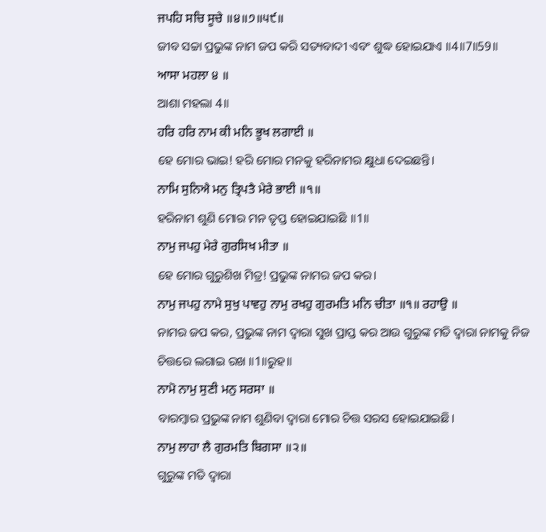ਜਪਹਿ ਸਚਿ ਸੂਚੇ ॥੪॥੭॥੫੯॥
ଜୀବ ସଚ୍ଚା ପ୍ରଭୁଙ୍କ ନାମ ଜପ କରି ସତ୍ୟବାଦୀ ଏବଂ ଶୁଦ୍ଧ ହୋଇଯାଏ ॥4॥7॥59॥
ਆਸਾ ਮਹਲਾ ੪ ॥
ଆଶା ମହଲା 4॥
ਹਰਿ ਹਰਿ ਨਾਮ ਕੀ ਮਨਿ ਭੂਖ ਲਗਾਈ ॥
ହେ ମୋର ଭାଇ! ହରି ମୋର ମନକୁ ହରିନାମର କ୍ଷୁଧା ଦେଇଛନ୍ତି।
ਨਾਮਿ ਸੁਨਿਐ ਮਨੁ ਤ੍ਰਿਪਤੈ ਮੇਰੇ ਭਾਈ ॥੧॥
ହରିନାମ ଶୁଣି ମୋର ମନ ତୃପ୍ତ ହୋଇଯାଇଛି ॥1॥
ਨਾਮੁ ਜਪਹੁ ਮੇਰੇ ਗੁਰਸਿਖ ਮੀਤਾ ॥
ହେ ମୋର ଗୁରୁଶିଖ ମିତ୍ର! ପ୍ରଭୁଙ୍କ ନାମର ଜପ କର।
ਨਾਮੁ ਜਪਹੁ ਨਾਮੇ ਸੁਖੁ ਪਾਵਹੁ ਨਾਮੁ ਰਖਹੁ ਗੁਰਮਤਿ ਮਨਿ ਚੀਤਾ ॥੧॥ ਰਹਾਉ ॥
ନାମର ଜପ କର, ପ୍ରଭୁଙ୍କ ନାମ ଦ୍ଵାରା ସୁଖ ପ୍ରାପ୍ତ କର ଆଉ ଗୁରୁଙ୍କ ମତି ଦ୍ଵାରା ନାମକୁ ନିଜ ଚିତ୍ତରେ ଲଗାଇ ରଖ ॥1॥ରୁହ॥
ਨਾਮੋ ਨਾਮੁ ਸੁਣੀ ਮਨੁ ਸਰਸਾ ॥
ବାରମ୍ବାର ପ୍ରଭୁଙ୍କ ନାମ ଶୁଣିବା ଦ୍ଵାରା ମୋର ଚିତ୍ତ ସରସ ହୋଇଯାଇଛି।
ਨਾਮੁ ਲਾਹਾ ਲੈ ਗੁਰਮਤਿ ਬਿਗਸਾ ॥੨॥
ଗୁରୁଙ୍କ ମତି ଦ୍ଵାରା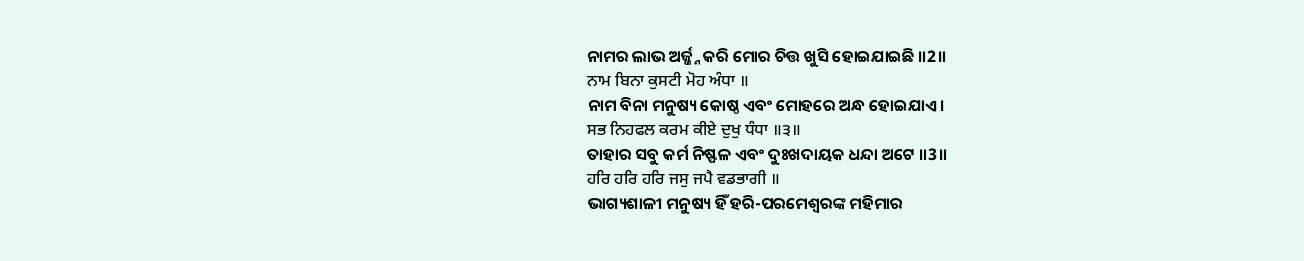ନାମର ଲାଭ ଅର୍ଜ୍ଜ୍ନ କରି ମୋର ଚିତ୍ତ ଖୁସି ହୋଇଯାଇଛି ॥2॥
ਨਾਮ ਬਿਨਾ ਕੁਸਟੀ ਮੋਹ ਅੰਧਾ ॥
ନାମ ବିନା ମନୁଷ୍ୟ କୋଷ୍ଠ ଏବଂ ମୋହରେ ଅନ୍ଧ ହୋଇଯାଏ।
ਸਭ ਨਿਹਫਲ ਕਰਮ ਕੀਏ ਦੁਖੁ ਧੰਧਾ ॥੩॥
ତାହାର ସବୁ କର୍ମ ନିଷ୍ଫଳ ଏବଂ ଦୁଃଖଦାୟକ ଧନ୍ଦା ଅଟେ ॥3॥
ਹਰਿ ਹਰਿ ਹਰਿ ਜਸੁ ਜਪੈ ਵਡਭਾਗੀ ॥
ଭାଗ୍ୟଶାଳୀ ମନୁଷ୍ୟ ହିଁ ହରି-ପରମେଶ୍ଵରଙ୍କ ମହିମାର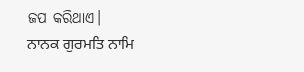ଜପ କରିଥାଏ।
ਨਾਨਕ ਗੁਰਮਤਿ ਨਾਮਿ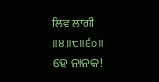ਲਿਵ ਲਾਗੀ ॥੪॥੮॥੬੦॥
ହେ ନାନକ!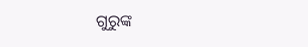ଗୁରୁଙ୍କ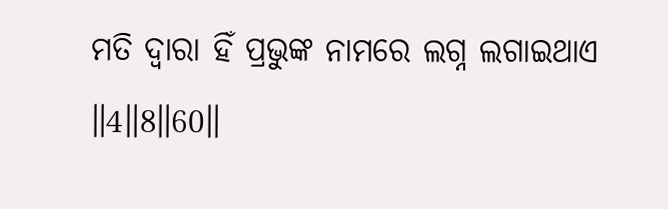ମତି ଦ୍ଵାରା ହିଁ ପ୍ରଭୁଙ୍କ ନାମରେ ଲଗ୍ନ ଲଗାଇଥାଏ ॥4॥8॥60॥